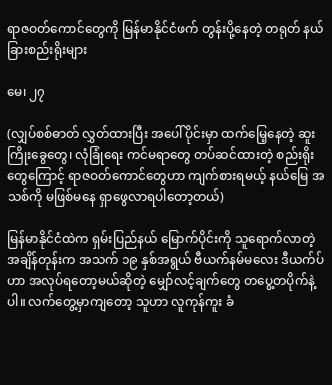ရာဇဝတ်ကောင်တွေကို မြန်မာနိုင်ငံဖက် တွန်းပို့နေတဲ့ တရုတ် နယ်ခြားစည်းရိုးများ

မေ၊ ၂၇

(လျှပ်စစ်ဓာတ် လွှတ်ထားပြီး အပေါ်ပိုင်းမှာ ထက်မြေ့နေတဲ့ ဆူးကြိုးခွေတွေ၊ လုံခြုံရေး ကင်မရာတွေ တပ်ဆင်ထားတဲ့ စည်းရိုးတွေကြောင့် ရာဇဝတ်ကောင်တွေဟာ ကျက်စားရမယ့် နယ်မြေ အသစ်ကို မဖြစ်မနေ ရှာဖွေလာရပါတော့တယ်)

မြန်မာနိုင်ငံထဲက ရှမ်းပြည်နယ် မြောက်ပိုင်းကို သူရောက်လာတဲ့ အချိန်တုန်းက အသက် ၁၉ နှစ်အရွယ် ဗီယက်နမ်မလေး ဒီယက်ပ်ဟာ အလုပ်ရတော့မယ်ဆိုတဲ့ မျှော်လင့်ချက်တွေ တပွေ့တပိုက်နဲ့ပါ။ လက်တွေ့မှာကျတော့ သူဟာ လူကုန်ကူး ခံ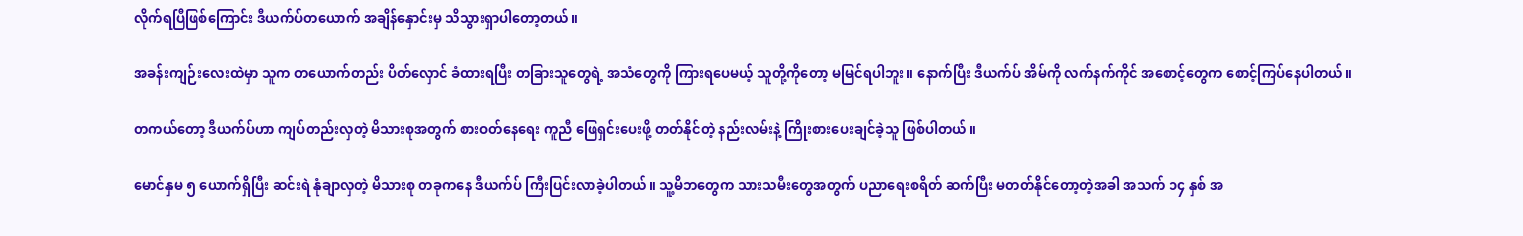လိုက်ရပြီဖြစ်ကြောင်း ဒီယက်ပ်တယောက် အချိန်နှောင်းမှ သိသွားရှာပါတော့တယ်။

အခန်းကျဉ်းလေးထဲမှာ သူက တယောက်တည်း ပိတ်လှောင် ခံထားရပြီး တခြားသူတွေရဲ့ အသံတွေကို ကြားရပေမယ့် သူတို့ကိုတော့ မမြင်ရပါဘူး။ နောက်ပြီး ဒီယက်ပ် အိမ်ကို လက်နက်ကိုင် အစောင့်တွေက စောင့်ကြပ်နေပါတယ်။

တကယ်တော့ ဒီယက်ပ်ဟာ ကျပ်တည်းလှတဲ့ မိသားစုအတွက် စားဝတ်နေရေး ကူညီ ဖြေရှင်းပေးဖို့ တတ်နိုင်တဲ့ နည်းလမ်းနဲ့ ကြိုးစားပေးချင်ခဲ့သူ ဖြစ်ပါတယ်။

မောင်နှမ ၅ ယောက်ရှိပြီး ဆင်းရဲ နုံချာလှတဲ့ မိသားစု တခုကနေ ဒီယက်ပ် ကြီးပြင်းလာခဲ့ပါတယ်။ သူ့မိဘတွေက သားသမီးတွေအတွက် ပညာရေးစရိတ် ဆက်ပြီး မတတ်နိုင်တော့တဲ့အခါ အသက် ၁၄ နှစ် အ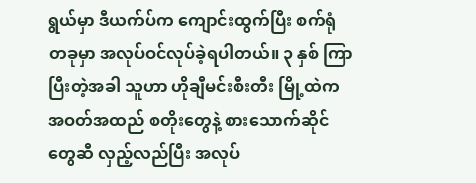ရွယ်မှာ ဒီယက်ပ်က ကျောင်းထွက်ပြီး စက်ရုံတခုမှာ အလုပ်ဝင်လုပ်ခဲ့ရပါတယ်။ ၃ နှစ် ကြာပြီးတဲ့အခါ သူဟာ ဟိုချီမင်းစီးတီး မြို့ထဲက အဝတ်အထည် စတိုးတွေနဲ့ စားသောက်ဆိုင်တွေဆီ လှည့်လည်ပြီး အလုပ်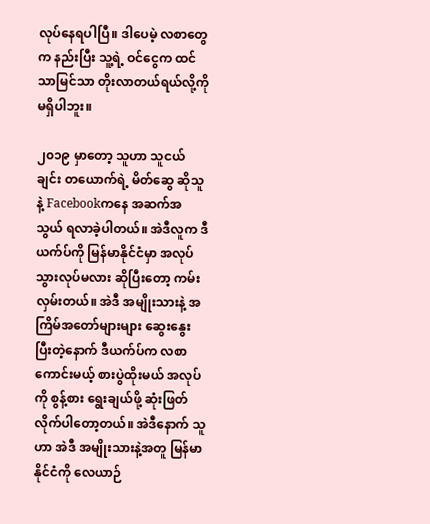လုပ်နေရပါပြီ။ ဒါပေမဲ့ လစာတွေက နည်းပြီး သူ့ရဲ့ ဝင်ငွေက ထင်သာမြင်သာ တိုးလာတယ်ရယ်လို့ကို မရှိပါဘူး။

၂၀၁၉ မှာတော့ သူဟာ သူငယ်ချင်း တယောက်ရဲ့ မိတ်ဆွေ ဆိုသူနဲ့ Facebookကနေ အဆက်အသွယ် ရလာခဲ့ပါတယ်။ အဲဒီလူက ဒီယက်ပ်ကို မြန်မာနိုင်ငံမှာ အလုပ်သွားလုပ်မလား ဆိုပြီးတော့ ကမ်းလှမ်းတယ်။ အဲဒီ အမျိုးသားနဲ့ အကြိမ်အတော်များများ ဆွေးနွေးပြီးတဲ့နောက် ဒီယက်ပ်က လစာကောင်းမယ့် စားပွဲထိုးမယ် အလုပ်ကို စွန့်စား ရွေးချယ်ဖို့ ဆုံးဖြတ်လိုက်ပါတော့တယ်။ အဲဒီနောက် သူဟာ အဲဒီ အမျိုးသားနဲ့အတူ မြန်မာနိုင်ငံကို လေယာဉ်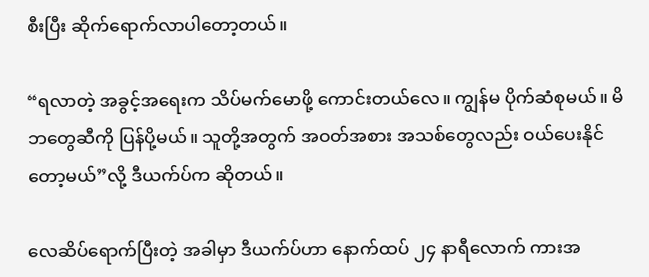စီးပြီး ဆိုက်ရောက်လာပါတော့တယ်။

“ရလာတဲ့ အခွင့်အရေးက သိပ်မက်မောဖို့ ကောင်းတယ်လေ။ ကျွန်မ ပိုက်ဆံစုမယ်။ မိဘတွေဆီကို ပြန်ပို့မယ်။ သူတို့အတွက် အဝတ်အစား အသစ်တွေလည်း ဝယ်ပေးနိုင်တော့မယ်”လို့ ဒီယက်ပ်က ဆိုတယ်။

လေဆိပ်ရောက်ပြီးတဲ့ အခါမှာ ဒီယက်ပ်ဟာ နောက်ထပ် ၂၄ နာရီလောက် ကားအ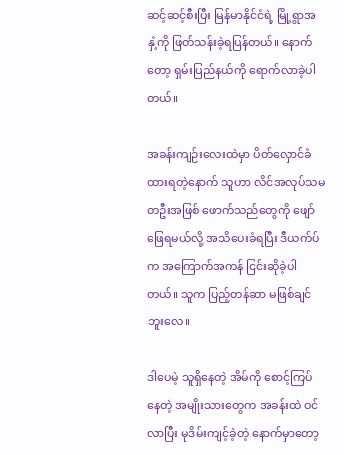ဆင့်ဆင့်စီးပြီး မြန်မာနိုင်ငံရဲ့ မြို့ရွာအနှံ့ကို ဖြတ်သန်းခဲ့ရပြန်တယ်။ နောက်တော့ ရှမ်းပြည်နယ်ကို ရောက်လာခဲ့ပါတယ်။

အခန်းကျဉ်းလေးထဲမှာ ပိတ်လှောင်ခံထားရတဲ့နောက် သူဟာ လိင်အလုပ်သမ တဦးအဖြစ် ဖောက်သည်တွေကို ဖျော်ဖြေရမယ်လို့ အသိပေးခံရပြီး ဒီယက်ပ်က အကြောက်အကန် ငြင်းဆိုခဲ့ပါတယ်။ သူက ပြည့်တန်ဆာ မဖြစ်ချင်ဘူးလေ။

ဒါပေမဲ့ သူရှိနေတဲ့ အိမ်ကို စောင့်ကြပ်နေတဲ့ အမျိုးသားတွေက အခန်းထဲ ဝင်လာပြီး မုဒိမ်းကျင့်ခဲ့တဲ့ နောက်မှာတော့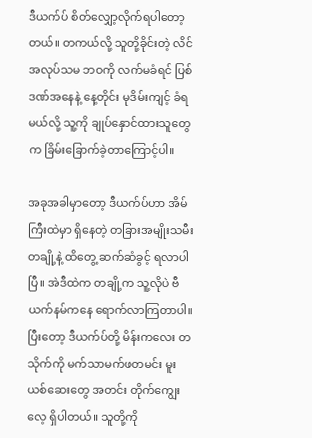ဒီယက်ပ် စိတ်လျှော့လိုက်ရပါတော့တယ်။ တကယ်လို့ သူတို့ခိုင်းတဲ့ လိင်အလုပ်သမ ဘဝကို လက်မခံရင် ပြစ်ဒဏ်အနေနဲ့ နေ့တိုင်း မုဒိမ်းကျင့် ခံရမယ်လို့ သူ့ကို ချုပ်နှောင်ထားသူတွေက ခြိမ်းခြောက်ခဲ့တာကြောင့်ပါ။

အခုအခါမှာတော့ ဒီယက်ပ်ဟာ အိမ်ကြီးထဲမှာ ရှိနေတဲ့ တခြားအမျိုးသမီး တချို့နဲ့ ထိတွေ့ ဆက်ဆံခွင့် ရလာပါပြီ။ အဲဒီထဲက တချို့က သူ့လိုပဲ ဗီယက်နမ်ကနေ ရောက်လာကြတာပါ။ ပြီးတော့ ဒီယက်ပ်တို့ မိန်းကလေး တသိုက်ကို မက်သာမက်ဖတမင်း မူးယစ်ဆေးတွေ အတင်း တိုက်ကျွေးလေ့ ရှိပါတယ်။ သူတို့ကို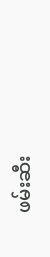ဖမ်းဆီး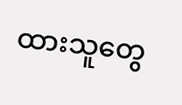ထားသူတွေ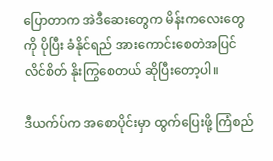ပြောတာက အဲဒီဆေးတွေက မိန်းကလေးတွေကို ပိုပြီး ခံနိုင်ရည် အားကောင်းစေတဲအပြင် လိင်စိတ် နိုးကြွစေတယ် ဆိုပြီးတော့ပါ။

ဒီယက်ပ်က အစောပိုင်းမှာ ထွက်ပြေးဖို့ ကြံစည်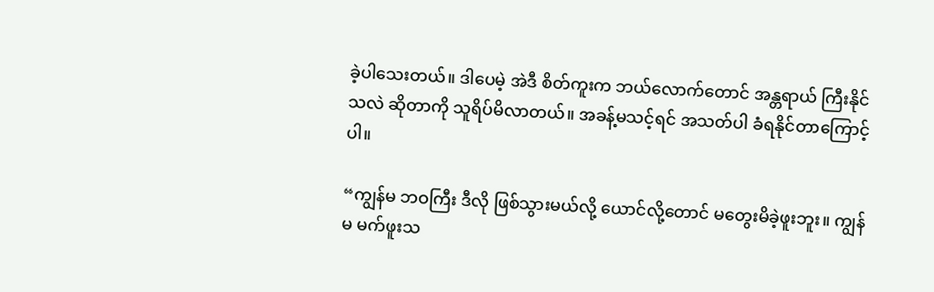ခဲ့ပါသေးတယ်။ ဒါပေမဲ့ အဲဒီ စိတ်ကူးက ဘယ်လောက်တောင် အန္တရာယ် ကြီးနိုင်သလဲ ဆိုတာကို သူရိပ်မိလာတယ်။ အခန့်မသင့်ရင် အသတ်ပါ ခံရနိုင်တာကြောင့်ပါ။

“ကျွန်မ ဘဝကြီး ဒီလို ဖြစ်သွားမယ်လို့ ယောင်လို့တောင် မတွေးမိခဲ့ဖူးဘူး။ ကျွန်မ မက်ဖူးသ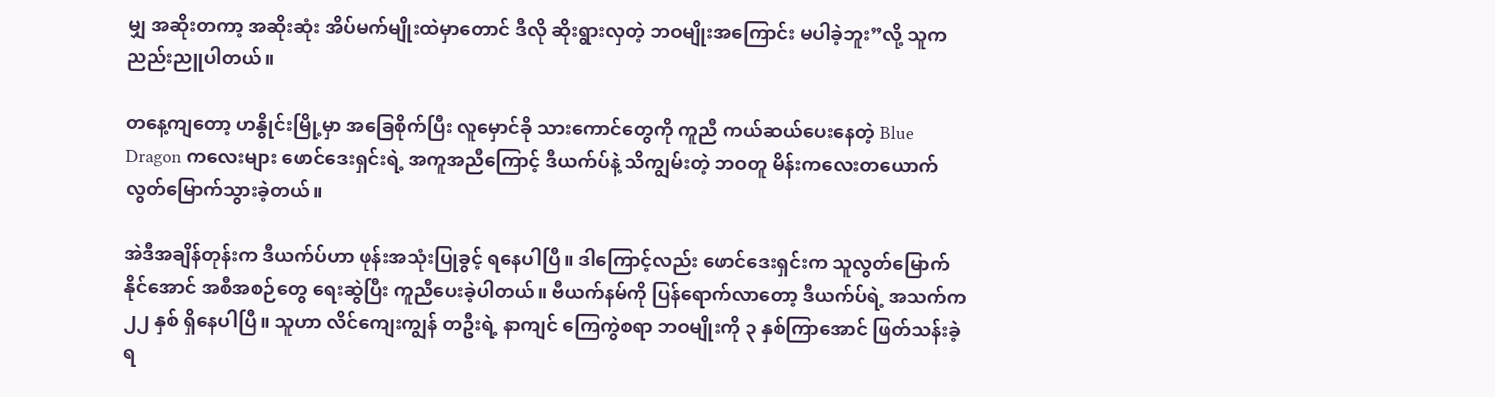မျှ အဆိုးတကာ့ အဆိုးဆုံး အိပ်မက်မျိုးထဲမှာတောင် ဒီလို ဆိုးရွားလှတဲ့ ဘဝမျိုးအကြောင်း မပါခဲ့ဘူး”လို့ သူက ညည်းညူပါတယ်။

တနေ့ကျတော့ ဟနွိုင်းမြို့မှာ အခြေစိုက်ပြီး လူမှောင်ခို သားကောင်တွေကို ကူညီ ကယ်ဆယ်ပေးနေတဲ့ Blue Dragon ကလေးများ ဖောင်ဒေးရှင်းရဲ့ အကူအညီကြောင့် ဒီယက်ပ်နဲ့ သိကျွမ်းတဲ့ ဘဝတူ မိန်းကလေးတယောက် လွတ်မြောက်သွားခဲ့တယ်။

အဲဒီအချိန်တုန်းက ဒီယက်ပ်ဟာ ဖုန်းအသုံးပြုခွင့် ရနေပါပြီ။ ဒါကြောင့်လည်း ဖောင်ဒေးရှင်းက သူလွတ်မြောက်နိုင်အောင် အစီအစဉ်တွေ ရေးဆွဲပြီး ကူညီပေးခဲ့ပါတယ်။ ဗီယက်နမ်ကို ပြန်ရောက်လာတော့ ဒီယက်ပ်ရဲ့ အသက်က ၂၂ နှစ် ရှိနေပါပြီ။ သူဟာ လိင်ကျေးကျွန် တဦးရဲ့ နာကျင် ကြေကွဲစရာ ဘဝမျိုးကို ၃ နှစ်ကြာအောင် ဖြတ်သန်းခဲ့ရ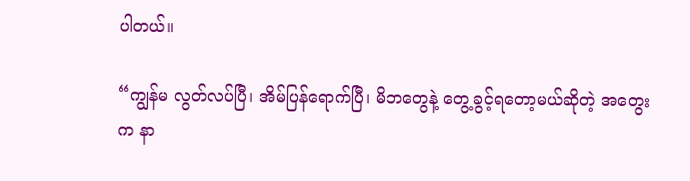ပါတယ်။

“ကျွန်မ လွတ်လပ်ပြီ၊ အိမ်ပြန်ရောက်ပြီ၊ မိဘတွေနဲ့ တွေ့ခွင့်ရတော့မယ်ဆိုတဲ့ အတွေးက နာ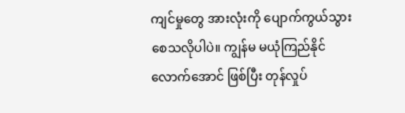ကျင်မှုတွေ အားလုံးကို ပျောက်ကွယ်သွားစေသလိုပါပဲ။ ကျွန်မ မယုံကြည်နိုင်လောက်အောင် ဖြစ်ပြီး တုန်လှုပ်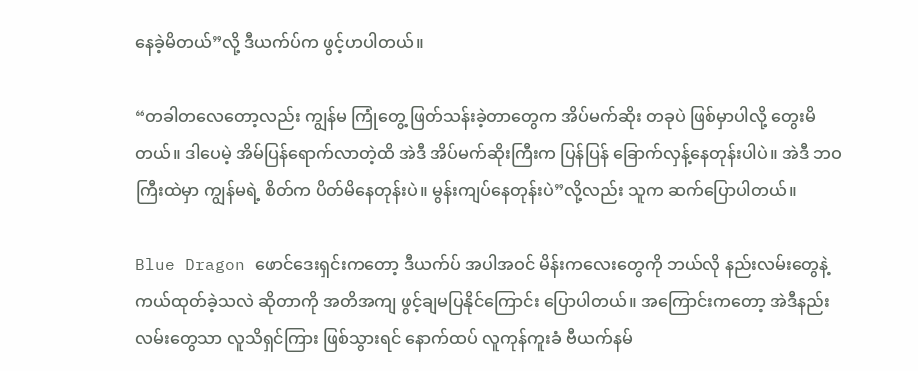နေခဲ့မိတယ်”လို့ ဒီယက်ပ်က ဖွင့်ဟပါတယ်။

“တခါတလေတော့လည်း ကျွန်မ ကြုံတွေ့ ဖြတ်သန်းခဲ့တာတွေက အိပ်မက်ဆိုး တခုပဲ ဖြစ်မှာပါလို့ တွေးမိတယ်။ ဒါပေမဲ့ အိမ်ပြန်ရောက်လာတဲ့ထိ အဲဒီ အိပ်မက်ဆိုးကြီးက ပြန်ပြန် ခြောက်လှန့်နေတုန်းပါပဲ။ အဲဒီ ဘဝကြီးထဲမှာ ကျွန်မရဲ့ စိတ်က ပိတ်မိနေတုန်းပဲ။ မွန်းကျပ်နေတုန်းပဲ”လို့လည်း သူက ဆက်ပြောပါတယ်။

Blue Dragon ဖောင်ဒေးရှင်းကတော့ ဒီယက်ပ် အပါအဝင် မိန်းကလေးတွေကို ဘယ်လို နည်းလမ်းတွေနဲ့ ကယ်ထုတ်ခဲ့သလဲ ဆိုတာကို အတိအကျ ဖွင့်ချမပြနိုင်ကြောင်း ပြောပါတယ်။ အကြောင်းကတော့ အဲဒီနည်းလမ်းတွေသာ လူသိရှင်ကြား ဖြစ်သွားရင် နောက်ထပ် လူကုန်ကူးခံ ဗီယက်နမ်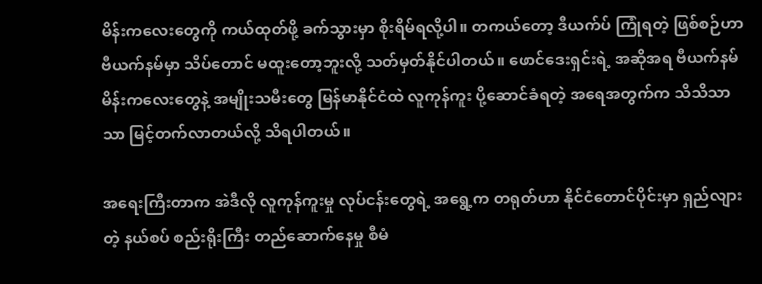မိန်းကလေးတွေကို ကယ်ထုတ်ဖို့ ခက်သွားမှာ စိုးရိမ်ရလို့ပါ။ တကယ်တော့ ဒီယက်ပ် ကြုံရတဲ့ ဖြစ်စဉ်ဟာ ဗီယက်နမ်မှာ သိပ်တောင် မထူးတော့ဘူးလို့ သတ်မှတ်နိုင်ပါတယ်။ ဖောင်ဒေးရှင်းရဲ့ အဆိုအရ ဗီယက်နမ် မိန်းကလေးတွေနဲ့ အမျိုးသမီးတွေ မြန်မာနိုင်ငံထဲ လူကုန်ကူး ပို့ဆောင်ခံရတဲ့ အရေအတွက်က သိသိသာသာ မြင့်တက်လာတယ်လို့ သိရပါတယ်။

အရေးကြီးတာက အဲဒီလို လူကုန်ကူးမှု လုပ်ငန်းတွေရဲ့ အရွေ့က တရုတ်ဟာ နိုင်ငံတောင်ပိုင်းမှာ ရှည်လျားတဲ့ နယ်စပ် စည်းရိုးကြီး တည်ဆောက်နေမှု စီမံ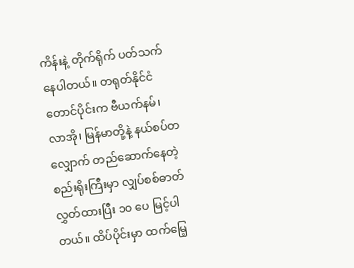ကိန်းနဲ့ တိုက်ရိုက် ပတ်သက်နေပါတယ်။ တရုတ်နိုင်ငံ တောင်ပိုင်းက ဗီယက်နမ်၊ လာအို၊ မြန်မာတို့နဲ့ နယ်စပ်တလျှောက် တည်ဆောက်နေတဲ့ စည်းရိုးကြီးမှာ လျှပ်စစ်ဓာတ် လွှတ်ထားပြီး ၁၀ ပေ မြင့်ပါတယ်။ ထိပ်ပိုင်းမှာ ထက်မြေ့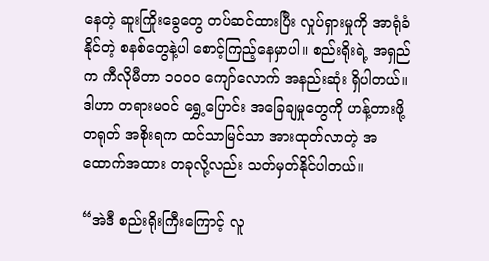နေတဲ့ ဆူးကြိုးခွေတွေ တပ်ဆင်ထားပြီး လှုပ်ရှားမှုကို အာရုံခံနိုင်တဲ့ စနစ်တွေနဲ့ပါ စောင့်ကြည့်နေမှာပါ။ စည်းရိုးရဲ့ အရှည်က ကီလိုမီတာ ၁၀၀၀ ကျော်လောက် အနည်းဆုံး ရှိပါတယ်။ ဒါဟာ တရားမဝင် ရွှေ့ပြောင်း အခြေချမှုတွေကို ဟန့်တားဖို့ တရုတ် အစိုးရက ထင်သာမြင်သာ အားထုတ်လာတဲ့ အထောက်အထား တခုလို့လည်း သတ်မှတ်နိုင်ပါတယ်။

“အဲဒီ စည်းရိုးကြီးကြောင့် လူ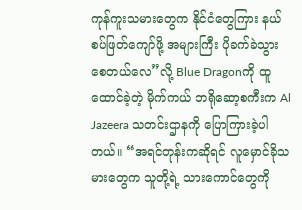ကုန်ကူးသမားတွေက နိုင်ငံတွေကြား နယ်စပ်ဖြတ်ကျော်ဖို့ အများကြီး ပိုခက်ခဲသွားစေတယ်လေ”လို့ Blue Dragonကို ထူထောင်ခဲ့တဲ့ မိုက်ကယ် ဘရိုဆော့စကီးက Al Jazeera သတင်းဌာနကို ပြောကြားခဲ့ပါတယ်။ “အရင်တုန်းကဆိုရင် လူမှောင်ခိုသမားတွေက သူတို့ရဲ့ သားကောင်တွေကို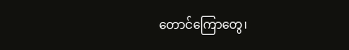တောင်ကြောတွေ၊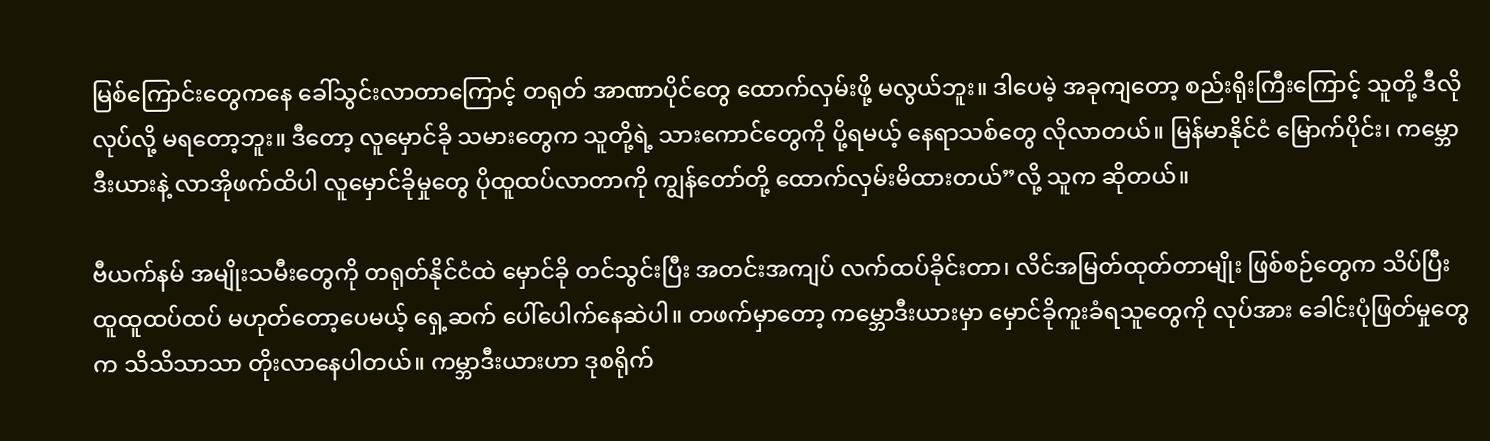မြစ်ကြောင်းတွေကနေ ခေါ်သွင်းလာတာကြောင့် တရုတ် အာဏာပိုင်တွေ ထောက်လှမ်းဖို့ မလွယ်ဘူး။ ဒါပေမဲ့ အခုကျတော့ စည်းရိုးကြီးကြောင့် သူတို့ ဒီလို လုပ်လို့ မရတော့ဘူး။ ဒီတော့ လူမှောင်ခို သမားတွေက သူတို့ရဲ့ သားကောင်တွေကို ပို့ရမယ့် နေရာသစ်တွေ လိုလာတယ်။ မြန်မာနိုင်ငံ မြောက်ပိုင်း၊ ကမ္ဘောဒီးယားနဲ့ လာအိုဖက်ထိပါ လူမှောင်ခိုမှုတွေ ပိုထူထပ်လာတာကို ကျွန်တော်တို့ ထောက်လှမ်းမိထားတယ်”လို့ သူက ဆိုတယ်။

ဗီယက်နမ် အမျိုးသမီးတွေကို တရုတ်နိုင်ငံထဲ မှောင်ခို တင်သွင်းပြီး အတင်းအကျပ် လက်ထပ်ခိုင်းတာ၊ လိင်အမြတ်ထုတ်တာမျိုး ဖြစ်စဉ်တွေက သိပ်ပြီး ထူထူထပ်ထပ် မဟုတ်တော့ပေမယ့် ရှေ့ဆက် ပေါ်ပေါက်နေဆဲပါ။ တဖက်မှာတော့ ကမ္ဘောဒီးယားမှာ မှောင်ခိုကူးခံရသူတွေကို လုပ်အား ခေါင်းပုံဖြတ်မှုတွေက သိသိသာသာ တိုးလာနေပါတယ်။ ကမ္ဘာဒီးယားဟာ ဒုစရိုက်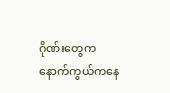ဂိုဏ်းတွေက နောက်ကွယ်ကနေ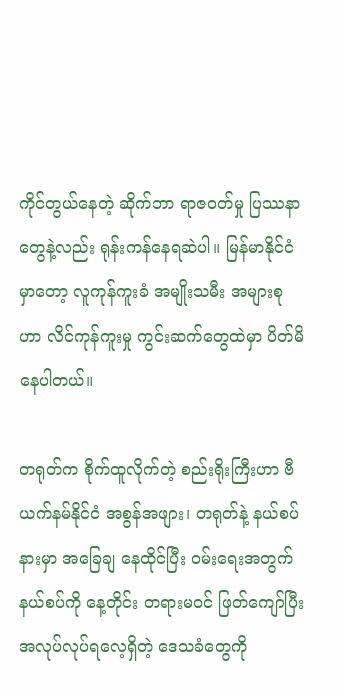ကိုင်တွယ်နေတဲ့ ဆိုက်ဘာ ရာဇဝတ်မှု ပြဿနာတွေနဲ့လည်း ရုန်းကန်နေရဆဲပါ။ မြန်မာနိုင်ငံမှာတော့ လူကုန်ကူးခံ အမျိုးသမီး အများစုဟာ လိင်ကုန်ကူးမှု ကွင်းဆက်တွေထဲမှာ ပိတ်မိနေပါတယ်။

တရုတ်က စိုက်ထူလိုက်တဲ့ စည်းရိုးကြီးဟာ ဗီယက်နမ်နိုင်ငံ အစွန်အဖျား၊ တရုတ်နဲ့ နယ်စပ်နားမှာ အခြေချ နေထိုင်ပြီး ဝမ်းရေးအတွက် နယ်စပ်ကို နေ့တိုင်း တရားမဝင် ဖြတ်ကျော်ပြီး အလုပ်လုပ်ရလေ့ရှိတဲ့ ဒေသခံတွေကို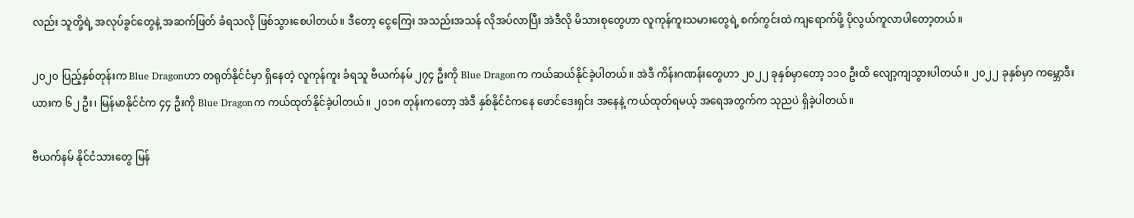လည်း သူတို့ရဲ့ အလုပ်ခွင်တွေနဲ့ အဆက်ဖြတ် ခံရသလို ဖြစ်သွားစေပါတယ်။ ဒီတော့ ငွေကြေး အသည်းအသန် လိုအပ်လာပြီး အဲဒီလို မိသားစုတွေဟာ လူကုန်ကူးသမားတွေရဲ့ စက်ကွင်းထဲ ကျရောက်ဖို့ ပိုလွယ်ကူလာပါတော့တယ်။

၂၀၂၀ ပြည့်နှစ်တုန်းက Blue Dragonဟာ တရုတ်နိုင်ငံမှာ ရှိနေတဲ့ လူကုန်ကူး ခံရသူ ဗီယက်နမ် ၂၇၄ ဦးကို Blue Dragonက ကယ်ဆယ်နိုင်ခဲ့ပါတယ်။ အဲဒီ ကိန်းဂဏန်းတွေဟာ ၂၀၂၂ ခုနှစ်မှာတော့ ၁၁၀ ဦးထိ လျော့ကျသွားပါတယ်။ ၂၀၂၂ ခုနှစ်မှာ ကမ္ဘောဒီးယားက ၆၂ ဦး၊ မြန်မာနိုင်ငံက ၄၄ ဦးကို Blue Dragonက ကယ်ထုတ်နိုင်ခဲ့ပါတယ်။ ၂၀၁၈ တုန်းကတော့ အဲဒီ နှစ်နိုင်ငံကနေ ဖောင်ဒေးရှင်း အနေနဲ့ ကယ်ထုတ်ရမယ့် အရေအတွက်က သုညပဲ ရှိခဲ့ပါတယ်။

ဗီယက်နမ် နိုင်ငံသားတွေ မြန်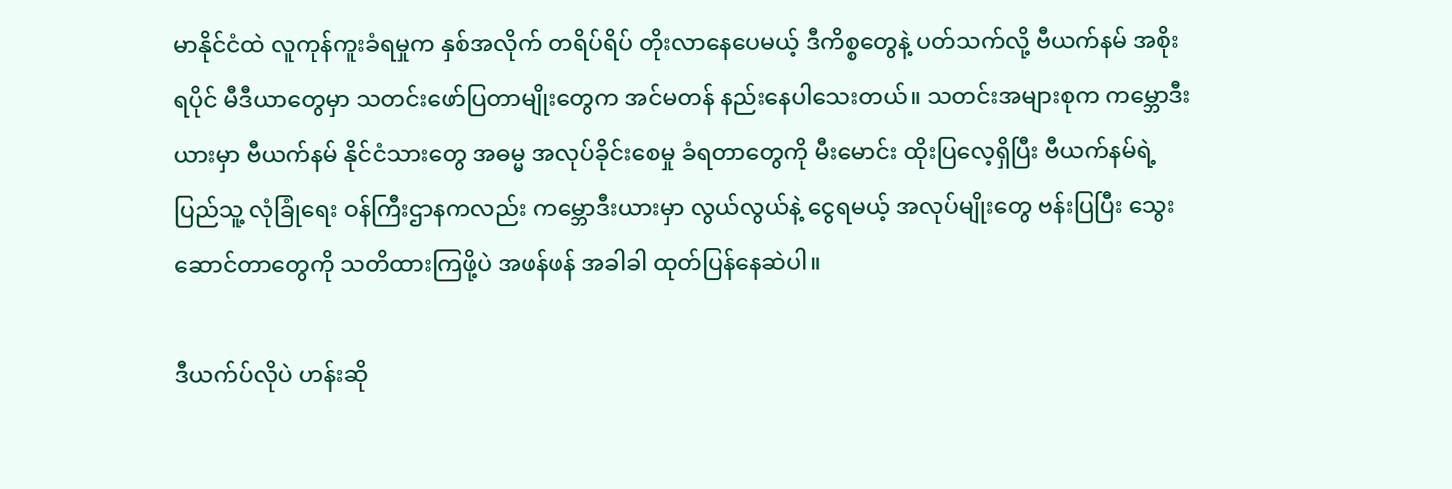မာနိုင်ငံထဲ လူကုန်ကူးခံရမှုက နှစ်အလိုက် တရိပ်ရိပ် တိုးလာနေပေမယ့် ဒီကိစ္စတွေနဲ့ ပတ်သက်လို့ ဗီယက်နမ် အစိုးရပိုင် မီဒီယာတွေမှာ သတင်းဖော်ပြတာမျိုးတွေက အင်မတန် နည်းနေပါသေးတယ်။ သတင်းအများစုက ကမ္ဘောဒီးယားမှာ ဗီယက်နမ် နိုင်ငံသားတွေ အဓမ္မ အလုပ်ခိုင်းစေမှု ခံရတာတွေကို မီးမောင်း ထိုးပြလေ့ရှိပြီး ဗီယက်နမ်ရဲ့ ပြည်သူ့ လုံခြုံရေး ဝန်ကြီးဌာနကလည်း ကမ္ဘောဒီးယားမှာ လွယ်လွယ်နဲ့ ငွေရမယ့် အလုပ်မျိုးတွေ ဗန်းပြပြီး သွေးဆောင်တာတွေကို သတိထားကြဖို့ပဲ အဖန်ဖန် အခါခါ ထုတ်ပြန်နေဆဲပါ။

ဒီယက်ပ်လိုပဲ ဟန်းဆို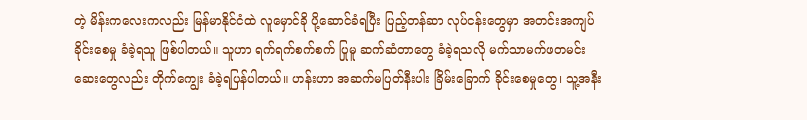တဲ့ မိန်းကလေးကလည်း မြန်မာနိုင်ငံထဲ လူမှောင်ခို ပို့ဆောင်ခံရပြီး ပြည့်တန်ဆာ လုပ်ငန်းတွေမှာ အတင်းအကျပ် ခိုင်းစေမှု ခံခဲ့ရသူ ဖြစ်ပါတယ်။ သူဟာ ရက်ရက်စက်စက် ပြုမူ ဆက်ဆံတာတွေ ခံခဲ့ရသလို မက်သာမက်ဖတမင်း ဆေးတွေလည်း တိုက်ကျွေး ခံခဲ့ရပြန်ပါတယ်။ ဟန်းဟာ အဆက်မပြတ်နီးပါး ခြိမ်းခြောက် ခိုင်းစေမှုတွေ၊ သူ့အနီး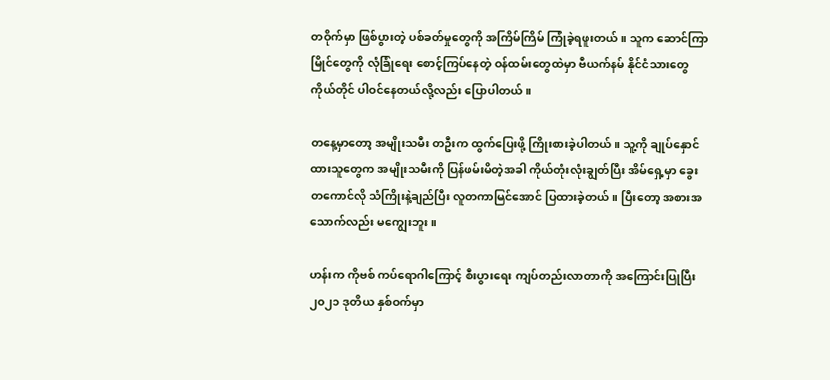တဝိုက်မှာ ဖြစ်ပွားတဲ့ ပစ်ခတ်မှုတွေကို အကြိမ်ကြိမ် ကြုံခဲ့ရဖူးတယ်။ သူက ဆောင်ကြာမြိုင်တွေကို လုံခြုံရေး စောင့်ကြပ်နေတဲ့ ဝန်ထမ်းတွေထဲမှာ ဗီယက်နမ် နိုင်ငံသားတွေ ကိုယ်တိုင် ပါဝင်နေတယ်လို့လည်း ပြောပါတယ်။

တနေ့မှာတော့ အမျိုးသမီး တဦးက ထွက်ပြေးဖို့ ကြိုးစားခဲ့ပါတယ်။ သူ့ကို ချုပ်နှောင်ထားသူတွေက အမျိုးသမီးကို ပြန်ဖမ်းမိတဲ့အခါ ကိုယ်တုံးလုံးချွတ်ပြီး အိမ်ရှေ့မှာ ခွေးတကောင်လို သံကြိုးနဲ့ချည်ပြီး လူတကာမြင်အောင် ပြထားခဲ့တယ်။ ပြီးတော့ အစားအသောက်လည်း မကျွေးဘူး။

ဟန်းက ကိုဗစ် ကပ်ရောဂါကြောင့် စီးပွားရေး ကျပ်တည်းလာတာကို အကြောင်းပြုပြီး ၂၀၂၁ ဒုတိယ နှစ်ဝက်မှာ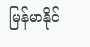မြန်မာနိုင်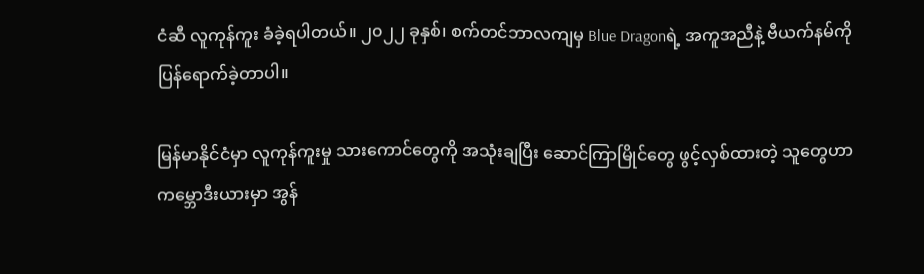ငံဆီ လူကုန်ကူး ခံခဲ့ရပါတယ်။ ၂၀၂၂ ခုနှစ်၊ စက်တင်ဘာလကျမှ Blue Dragonရဲ့ အကူအညီနဲ့ ဗီယက်နမ်ကို ပြန်ရောက်ခဲ့တာပါ။

မြန်မာနိုင်ငံမှာ လူကုန်ကူးမှု သားကောင်တွေကို အသုံးချပြီး ဆောင်ကြာမြိုင်တွေ ဖွင့်လှစ်ထားတဲ့ သူတွေဟာ ကမ္ဘောဒီးယားမှာ အွန်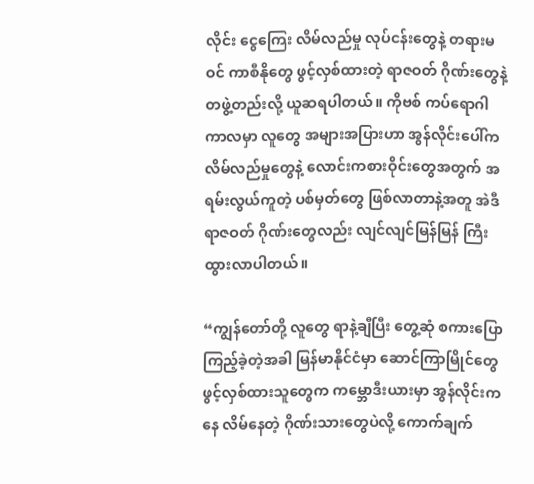လိုင်း ငွေကြေး လိမ်လည်မှု လုပ်ငန်းတွေနဲ့ တရားမဝင် ကာစီနိုတွေ ဖွင့်လှစ်ထားတဲ့ ရာဇဝတ် ဂိုဏ်းတွေနဲ့ တဖွဲ့တည်းလို့ ယူဆရပါတယ်။ ကိုဗစ် ကပ်ရောဂါ ကာလမှာ လူတွေ အများအပြားဟာ အွန်လိုင်းပေါ်က လိမ်လည်မှုတွေနဲ့ လောင်းကစားဝိုင်းတွေအတွက် အရမ်းလွယ်ကူတဲ့ ပစ်မှတ်တွေ ဖြစ်လာတာနဲ့အတူ အဲဒီ ရာဇဝတ် ဂိုဏ်းတွေလည်း လျင်လျင်မြန်မြန် ကြီးထွားလာပါတယ်။

“ကျွန်တော်တို့ လူတွေ ရာနဲ့ချီပြီး တွေ့ဆုံ စကားပြောကြည့်ခဲ့တဲ့အခါ မြန်မာနိုင်ငံမှာ ဆောင်ကြာမြိုင်တွေ ဖွင့်လှစ်ထားသူတွေက ကမ္ဘောဒီးယားမှာ အွန်လိုင်းကနေ လိမ်နေတဲ့ ဂိုဏ်းသားတွေပဲလို့ ကောက်ချက်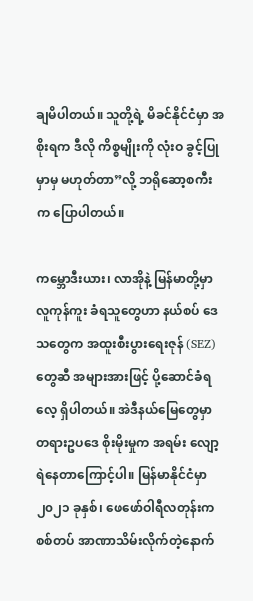ချမိပါတယ်။ သူတို့ရဲ့ မိခင်နိုင်ငံမှာ အစိုးရက ဒီလို ကိစ္စမျိုးကို လုံးဝ ခွင့်ပြုမှာမှ မဟုတ်တာ”လို့ ဘရိုဆော့စကီးက ပြောပါတယ်။

ကမ္ဘောဒီးယား၊ လာအိုနဲ့ မြန်မာတို့မှာ လူကုန်ကူး ခံရသူတွေဟာ နယ်စပ် ဒေသတွေက အထူးစီးပွားရေးဇုန် (SEZ)တွေဆီ အများအားဖြင့် ပို့ဆောင်ခံရလေ့ ရှိပါတယ်။ အဲဒီနယ်မြေတွေမှာ တရားဥပဒေ စိုးမိုးမှုက အရမ်း လျော့ရဲနေတာကြောင့်ပါ။ မြန်မာနိုင်ငံမှာ ၂၀၂၁ ခုနှစ်၊ ဖေဖော်ဝါရီလတုန်းက စစ်တပ် အာဏာသိမ်းလိုက်တဲ့နောက်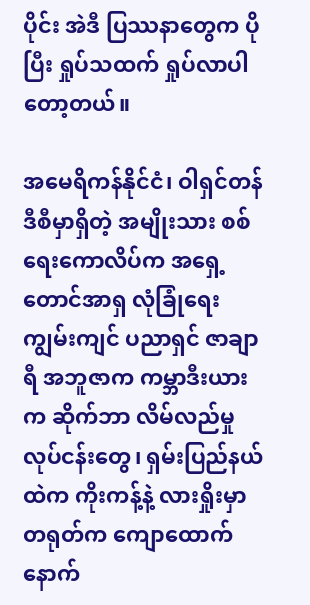ပိုင်း အဲဒီ ပြဿနာတွေက ပိုပြီး ရှုပ်သထက် ရှုပ်လာပါတော့တယ်။

အမေရိကန်နိုင်ငံ၊ ဝါရှင်တန် ဒီစီမှာရှိတဲ့ အမျိုးသား စစ်ရေးကောလိပ်က အရှေ့တောင်အာရှ လုံခြုံရေး ကျွမ်းကျင် ပညာရှင် ဇာချာရီ အဘူဇာက ကမ္ဘာဒီးယားက ဆိုက်ဘာ လိမ်လည်မှု လုပ်ငန်းတွေ၊ ရှမ်းပြည်နယ်ထဲက ကိုးကန့်နဲ့ လားရှိုးမှာ တရုတ်က ကျောထောက်နောက်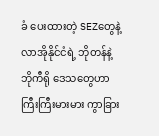ခံ ပေးထားတဲ့ SEZတွေနဲ့ လာအိုနိုင်ငံရဲ့ ဘိုတန်နဲ့ ဘိုကီရို ဒေသတွေဟာ ကြီးကြီးမားမား ကွာခြား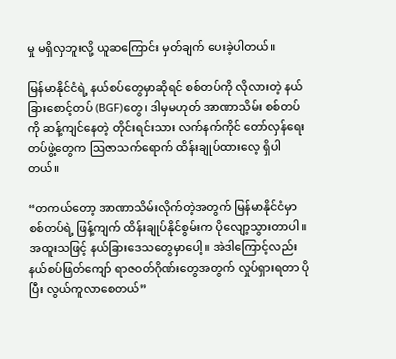မှု မရှိလှဘူးလို့ ယူဆကြောင်း မှတ်ချက် ပေးခဲ့ပါတယ်။

မြန်မာနိုင်ငံရဲ့ နယ်စပ်တွေမှာဆိုရင် စစ်တပ်ကို လိုလားတဲ့ နယ်ခြားစောင့်တပ် (BGF)တွေ၊ ဒါမှမဟုတ် အာဏာသိမ်း စစ်တပ်ကို ဆန့်ကျင်နေတဲ့ တိုင်းရင်းသား လက်နက်ကိုင် တော်လှန်ရေး တပ်ဖွဲ့တွေက ဩဇာသက်ရောက် ထိန်းချုပ်ထားလေ့ ရှိပါတယ်။

“တကယ်တော့ အာဏာသိမ်းလိုက်တဲ့အတွက် မြန်မာနိုင်ငံမှာ စစ်တပ်ရဲ့ ဖြန့်ကျက် ထိန်းချုပ်နိုင်စွမ်းက ပိုလျော့သွားတာပါ။ အထူးသဖြင့် နယ်ခြားဒေသတွေမှာပေါ့။ အဲဒါကြောင့်လည်း နယ်စပ်ဖြတ်ကျော် ရာဇဝတ်ဂိုဏ်းတွေအတွက် လှုပ်ရှားရတာ ပိုပြီး လွယ်ကူလာစေတယ်”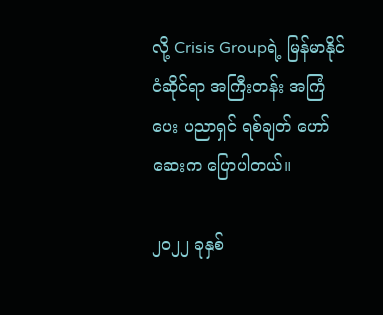လို့ Crisis Groupရဲ့ မြန်မာနိုင်ငံဆိုင်ရာ အကြီးတန်း အကြံပေး ပညာရှင် ရစ်ချတ် ဟော်ဆေးက ပြောပါတယ်။

၂၀၂၂ ခုနှစ်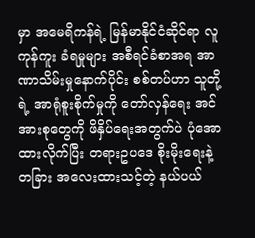မှာ အမေရိကန်ရဲ့ မြန်မာနိုင်ငံဆိုင်ရာ လူကုန်ကူး ခံရမှုများ အစီရင်ခံစာအရ အာဏာသိမ်းမှုနောက်ပိုင်း စစ်တပ်ဟာ သူတို့ရဲ့ အာရုံစူးစိုက်မှုကို တော်လှန်ရေး အင်အားစုတွေကို ဖိနှိပ်ရေးအတွက်ပဲ ပုံအောထားလိုက်ပြီး တရားဥပဒေ စိုးမိုးရေးနဲ့ တခြား အလေးထားသင့်တဲ့ နယ်ပယ်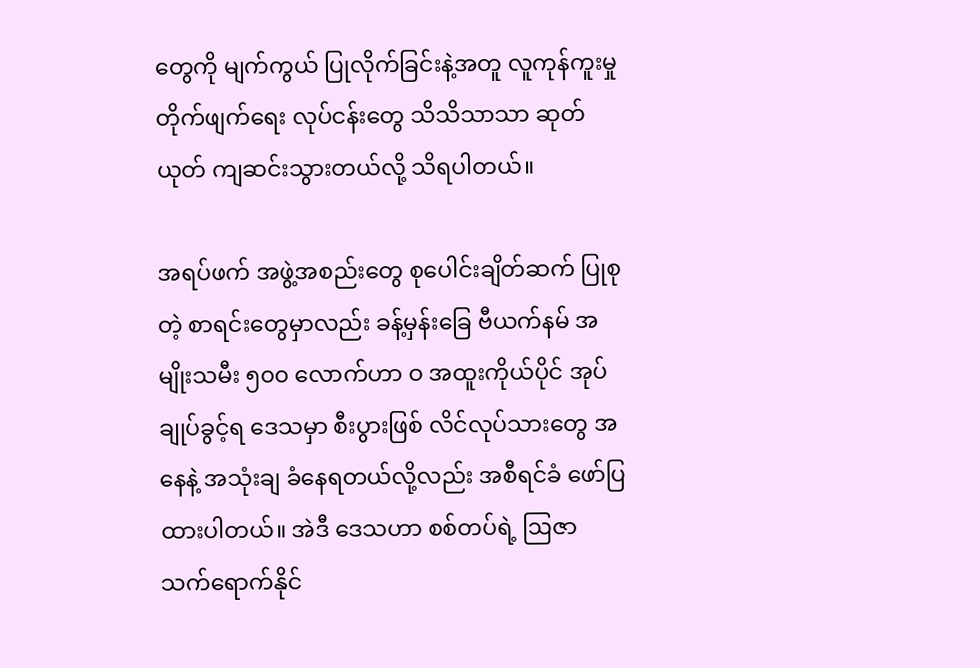တွေကို မျက်ကွယ် ပြုလိုက်ခြင်းနဲ့အတူ လူကုန်ကူးမှု တိုက်ဖျက်ရေး လုပ်ငန်းတွေ သိသိသာသာ ဆုတ်ယုတ် ကျဆင်းသွားတယ်လို့ သိရပါတယ်။

အရပ်ဖက် အဖွဲ့အစည်းတွေ စုပေါင်းချိတ်ဆက် ပြုစုတဲ့ စာရင်းတွေမှာလည်း ခန့်မှန်းခြေ ဗီယက်နမ် အမျိုးသမီး ၅၀၀ လောက်ဟာ ဝ အထူးကိုယ်ပိုင် အုပ်ချုပ်ခွင့်ရ ဒေသမှာ စီးပွားဖြစ် လိင်လုပ်သားတွေ အနေနဲ့ အသုံးချ ခံနေရတယ်လို့လည်း အစီရင်ခံ ဖော်ပြထားပါတယ်။ အဲဒီ ဒေသဟာ စစ်တပ်ရဲ့ ဩဇာ သက်ရောက်နိုင်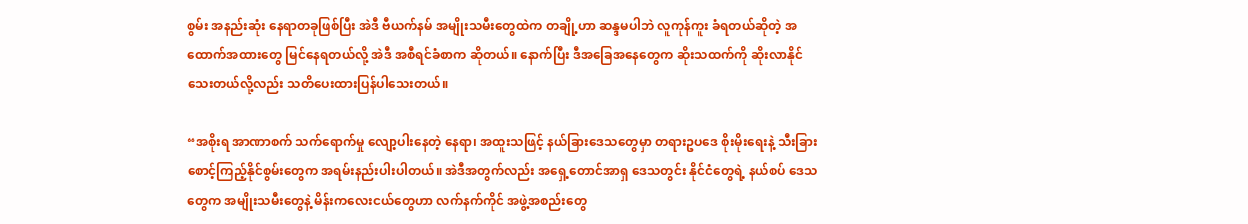စွမ်း အနည်းဆုံး နေရာတခုဖြစ်ပြီး အဲဒီ ဗီယက်နမ် အမျိုးသမီးတွေထဲက တချို့ဟာ ဆန္ဒမပါဘဲ လူကုန်ကူး ခံရတယ်ဆိုတဲ့ အထောက်အထားတွေ မြင်နေရတယ်လို့ အဲဒီ အစီရင်ခံစာက ဆိုတယ်။ နောက်ပြီး ဒီအခြေအနေတွေက ဆိုးသထက်ကို ဆိုးလာနိုင်သေးတယ်လို့လည်း သတိပေးထားပြန်ပါသေးတယ်။

“အစိုးရ အာဏာစက် သက်ရောက်မှု လျော့ပါးနေတဲ့ နေရာ၊ အထူးသဖြင့် နယ်ခြားဒေသတွေမှာ တရားဥပဒေ စိုးမိုးရေးနဲ့ သီးခြားစောင့်ကြည့်နိုင်စွမ်းတွေက အရမ်းနည်းပါးပါတယ်။ အဲဒီအတွက်လည်း အရှေ့တောင်အာရှ ဒေသတွင်း နိုင်ငံတွေရဲ့ နယ်စပ် ဒေသတွေက အမျိုးသမီးတွေနဲ့ မိန်းကလေးငယ်တွေဟာ လက်နက်ကိုင် အဖွဲ့အစည်းတွေ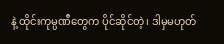နဲ့ ထိုင်းကုမ္ပဏီတွေက ပိုင်ဆိုင်တဲ့၊ ဒါမှမဟုတ်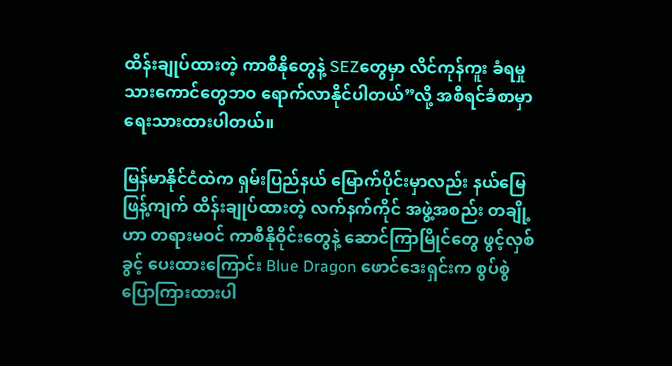ထိန်းချုပ်ထားတဲ့ ကာစီနိုတွေနဲ့ SEZတွေမှာ လိင်ကုန်ကူး ခံရမှု သားကောင်တွေဘဝ ရောက်လာနိုင်ပါတယ်”လို့ အစီရင်ခံစာမှာ ရေးသားထားပါတယ်။

မြန်မာနိုင်ငံထဲက ရှမ်းပြည်နယ် မြောက်ပိုင်းမှာလည်း နယ်မြေ ဖြန့်ကျက် ထိန်းချုပ်ထားတဲ့ လက်နက်ကိုင် အဖွဲ့အစည်း တချို့ဟာ တရားမဝင် ကာစီနိုဝိုင်းတွေနဲ့ ဆောင်ကြာမြိုင်တွေ ဖွင့်လှစ်ခွင့် ပေးထားကြောင်း Blue Dragon ဖောင်ဒေးရှင်းက စွပ်စွဲ ပြောကြားထားပါ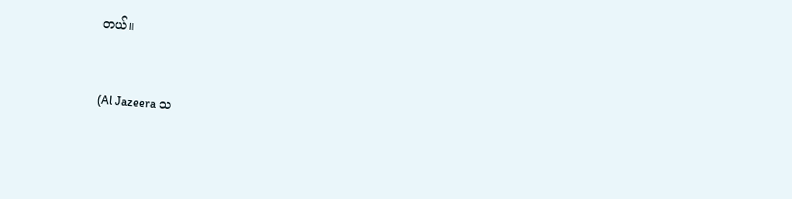တယ်။



(Al Jazeera သ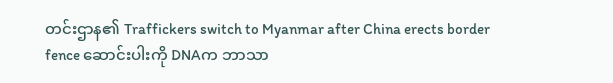တင်းဌာန၏ Traffickers switch to Myanmar after China erects border fence ဆောင်းပါးကို DNAက ဘာသာ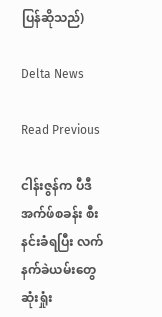ပြန်ဆိုသည်)

Delta News

Read Previous

ငါန်းဇွန်က ပီဒီအက်ဖ်စခန်း စီးနင်းခံရပြီး လက်နက်ခဲယမ်းတွေဆုံးရှုံး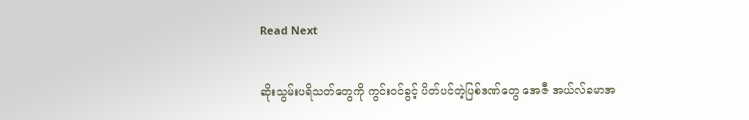Read Next

ဆိုးသွမ်းပရိသတ်တွေကို ကွင်းဝင်ခွင့် ပိတ်ပင်တဲ့ပြစ်ဒဏ်တွေ အေဇီ အယ်လ်ခမာအ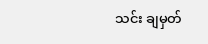သင်း ချမှတ်